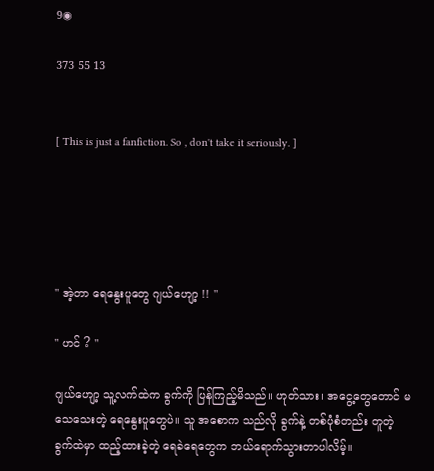9◉

373 55 13


[ This is just a fanfiction. So , don't take it seriously. ]





" အဲ့တာ ရေနွေးပူတွေ ဂျယ်ဟျော့ !! "

" ဟင် ? "

ဂျယ်ဟျော့ သူ့လက်ထဲက ခွက်ကို ပြန်ကြည့်မိသည်။ ဟုတ်သား၊ အငွေ့တွေတောင် မသေသေးတဲ့ ရေနွေးပူတွေပဲ။ သူ အစောက သည်လို ခွက်နဲ့ တစ်ပုံစံတည်း တူတဲ့ ခွက်ထဲမှာ ထည့်ထားခဲ့တဲ့ ရေခဲရေတွေက ဘယ်ရောက်သွားတာပါလိမ့်။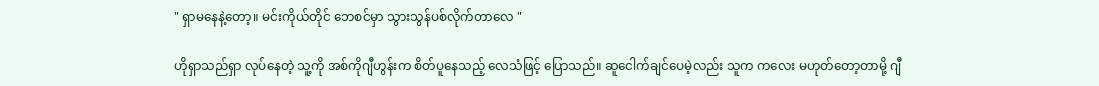" ရှာမနေနဲ့တော့။ မင်းကိုယ်တိုင် ဘေစင်မှာ သွားသွန်ပစ်လိုက်တာလေ "

ဟိုရှာသည်ရှာ လုပ်နေတဲ့ သူ့ကို အစ်ကိုဂျီဟွန်းက စိတ်ပူနေသည့် လေသံဖြင့် ပြောသည်။ ဆူငေါက်ချင်ပေမဲ့လည်း သူက ကလေး မဟုတ်တော့တာမို့ ဂျီ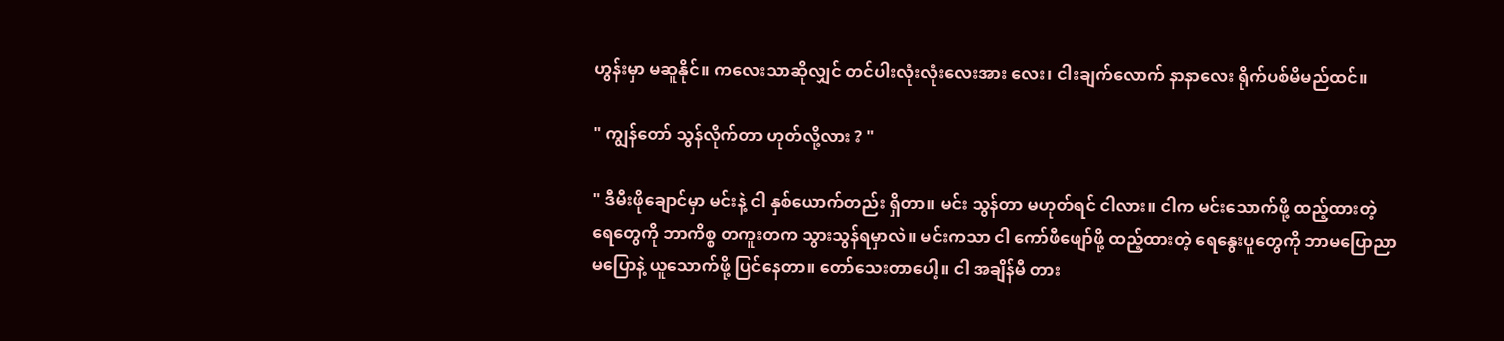ဟွန်းမှာ မဆူနိုင်။ ကလေးသာဆိုလျှင် တင်ပါးလုံးလုံးလေးအား လေး၊ ငါးချက်လောက် နာနာလေး ရိုက်ပစ်မိမည်ထင်။

" ကျွန်တော် သွန်လိုက်တာ ဟုတ်လို့လား ? "

" ဒီမီးဖိုချောင်မှာ မင်းနဲ့ ငါ နှစ်ယောက်တည်း ရှိတာ။ မင်း သွန်တာ မဟုတ်ရင် ငါလား။ ငါက မင်းသောက်ဖို့ ထည့်ထားတဲ့ ရေတွေကို ဘာကိစ္စ တကူးတက သွားသွန်ရမှာလဲ။ မင်းကသာ ငါ ကော်ဖီဖျော်ဖို့ ထည့်ထားတဲ့ ရေနွေးပူတွေကို ဘာမပြောညာမပြောနဲ့ ယူသောက်ဖို့ ပြင်နေတာ။ တော်သေးတာပေါ့။ ငါ အချိန်မီ တား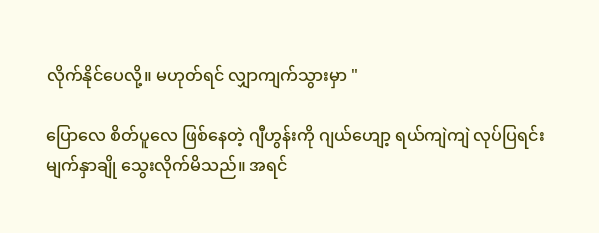လိုက်နိုင်ပေလို့။ မဟုတ်ရင် လျှာကျက်သွားမှာ "

ပြောလေ စိတ်ပူလေ ဖြစ်နေတဲ့ ဂျီဟွန်းကို ဂျယ်ဟျော့ ရယ်ကျဲကျဲ လုပ်ပြရင်း မျက်နှာချို သွေးလိုက်မိသည်။ အရင်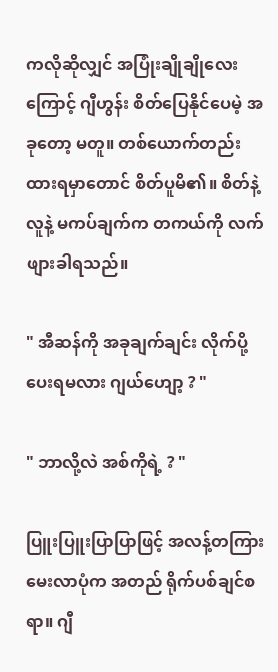ကလိုဆိုလျှင် အပြုံးချိုချိုလေးကြောင့် ဂျီဟွန်း စိတ်ပြေနိုင်ပေမဲ့ အခုတော့ မတူ။ တစ်ယောက်တည်း ထားရမှာတောင် စိတ်ပူမိ၏။ စိတ်နဲ့ လူနဲ့ မကပ်ချက်က တကယ်ကို လက်ဖျားခါရသည်။

" အီဆန်ကို အခုချက်ချင်း လိုက်ပို့ပေးရမလား ဂျယ်ဟျော့ ? "

" ဘာလို့လဲ အစ်ကိုရဲ့ ? "

ပြူးပြူးပြာပြာဖြင့် အလန့်တကြား မေးလာပုံက အတည် ရိုက်ပစ်ချင်စရာ။ ဂျီ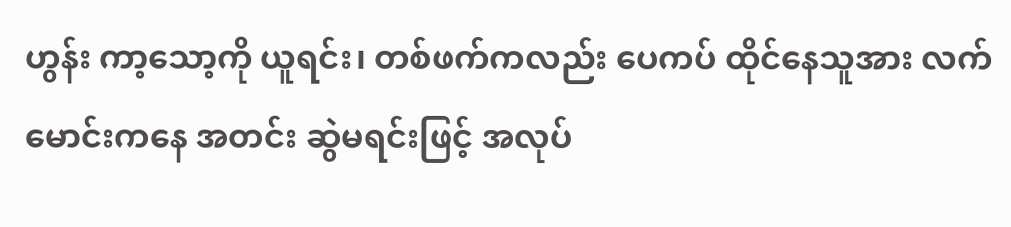ဟွန်း ကာ့သော့ကို ယူရင်း၊ တစ်ဖက်ကလည်း ပေကပ် ထိုင်နေသူအား လက်မောင်းကနေ အတင်း ဆွဲမရင်းဖြင့် အလုပ်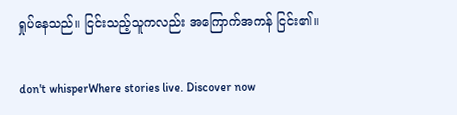ရှုပ်နေသည်။ ငြင်းသည့်သူကလည်း အကြောက်အကန် ငြင်း၏။

don't whisperWhere stories live. Discover now